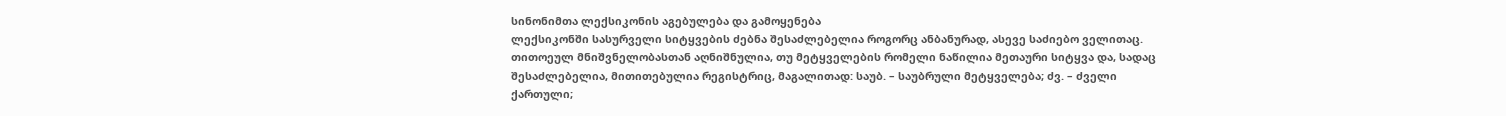სინონიმთა ლექსიკონის აგებულება და გამოყენება
ლექსიკონში სასურველი სიტყვების ძებნა შესაძლებელია როგორც ანბანურად, ასევე საძიებო ველითაც.
თითოეულ მნიშვნელობასთან აღნიშნულია, თუ მეტყველების რომელი ნაწილია მეთაური სიტყვა და, სადაც შესაძლებელია, მითითებულია რეგისტრიც, მაგალითად: საუბ. – საუბრული მეტყველება; ძვ. – ძველი ქართული;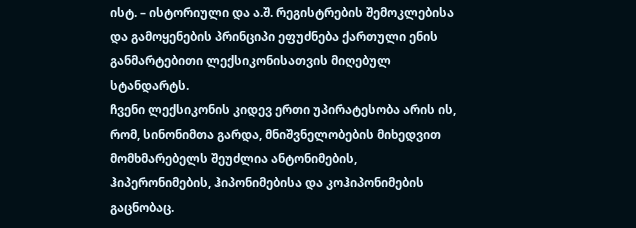ისტ. – ისტორიული და ა.შ. რეგისტრების შემოკლებისა და გამოყენების პრინციპი ეფუძნება ქართული ენის განმარტებითი ლექსიკონისათვის მიღებულ სტანდარტს.
ჩვენი ლექსიკონის კიდევ ერთი უპირატესობა არის ის, რომ, სინონიმთა გარდა, მნიშვნელობების მიხედვით მომხმარებელს შეუძლია ანტონიმების, ჰიპერონიმების, ჰიპონიმებისა და კოჰიპონიმების გაცნობაც.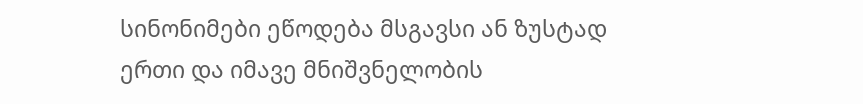სინონიმები ეწოდება მსგავსი ან ზუსტად ერთი და იმავე მნიშვნელობის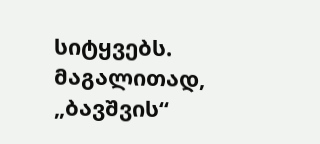სიტყვებს. მაგალითად, „ბავშვის“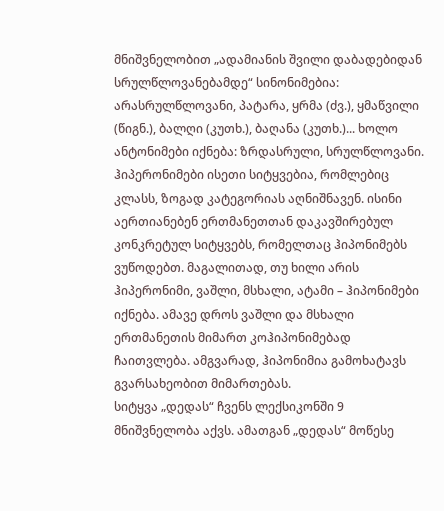მნიშვნელობით „ადამიანის შვილი დაბადებიდან სრულწლოვანებამდე“ სინონიმებია: არასრულწლოვანი, პატარა, ყრმა (ძვ.), ყმაწვილი (წიგნ.), ბალღი (კუთხ.), ბაღანა (კუთხ.)... ხოლო ანტონიმები იქნება: ზრდასრული, სრულწლოვანი.
ჰიპერონიმები ისეთი სიტყვებია, რომლებიც კლასს, ზოგად კატეგორიას აღნიშნავენ. ისინი აერთიანებენ ერთმანეთთან დაკავშირებულ კონკრეტულ სიტყვებს, რომელთაც ჰიპონიმებს ვუწოდებთ. მაგალითად, თუ ხილი არის ჰიპერონიმი, ვაშლი, მსხალი, ატამი – ჰიპონიმები იქნება. ამავე დროს ვაშლი და მსხალი ერთმანეთის მიმართ კოჰიპონიმებად ჩაითვლება. ამგვარად, ჰიპონიმია გამოხატავს გვარსახეობით მიმართებას.
სიტყვა „დედას“ ჩვენს ლექსიკონში 9 მნიშვნელობა აქვს. ამათგან „დედას“ მოწესე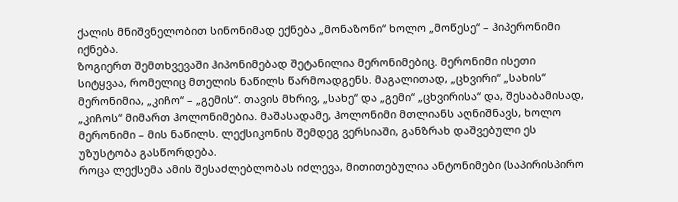ქალის მნიშვნელობით სინონიმად ექნება „მონაზონი“ ხოლო „მოწესე“ – ჰიპერონიმი იქნება.
ზოგიერთ შემთხვევაში ჰიპონიმებად შეტანილია მერონიმებიც. მერონიმი ისეთი სიტყვაა, რომელიც მთელის ნაწილს წარმოადგენს. მაგალითად, „ცხვირი“ „სახის“ მერონიმია, „კიჩო“ – „გემის“. თავის მხრივ, „სახე“ და „გემი“ „ცხვირისა“ და, შესაბამისად, „კიჩოს“ მიმართ ჰოლონიმებია. მაშასადამე, ჰოლონიმი მთლიანს აღნიშნავს, ხოლო მერონიმი – მის ნაწილს. ლექსიკონის შემდეგ ვერსიაში, განზრახ დაშვებული ეს უზუსტობა გასწორდება.
როცა ლექსემა ამის შესაძლებლობას იძლევა, მითითებულია ანტონიმები (საპირისპირო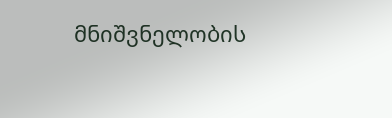მნიშვნელობის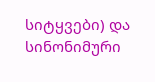სიტყვები) და სინონიმური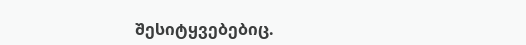შესიტყვებებიც.